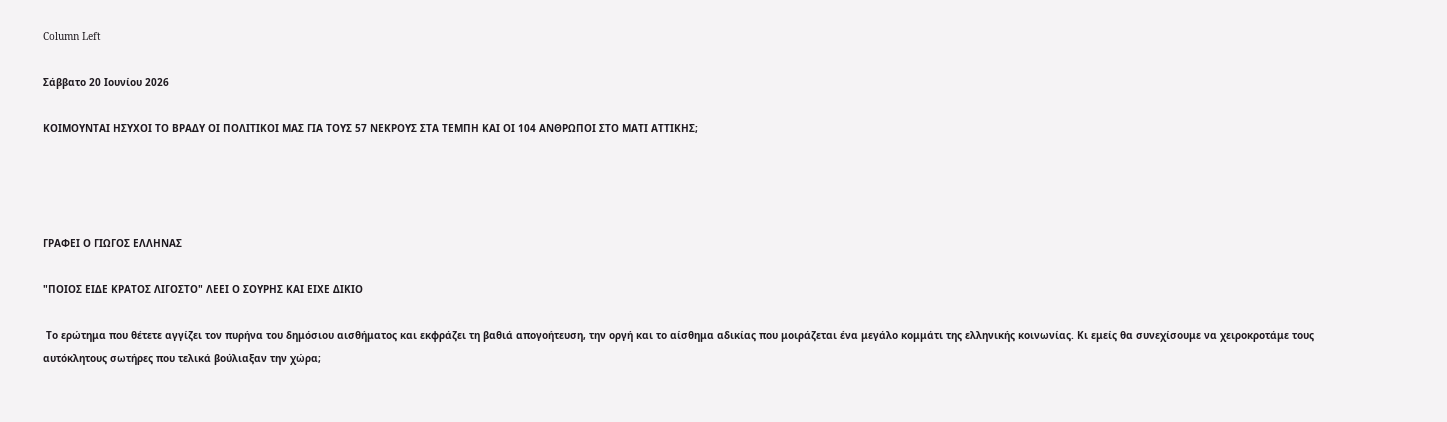Column Left

Σάββατο 20 Ιουνίου 2026

ΚΟΙΜΟΥΝΤΑΙ ΗΣΥΧΟΙ ΤΟ ΒΡΑΔΥ ΟΙ ΠΟΛΙΤΙΚΟΙ ΜΑΣ ΓΙΑ ΤΟΥΣ 57 ΝΕΚΡΟΥΣ ΣΤΑ ΤΕΜΠΗ ΚΑΙ ΟΙ 104 ΑΝΘΡΩΠΟΙ ΣΤΟ ΜΑΤΙ ΑΤΤΙΚΗΣ;




ΓΡΑΦΕΙ Ο ΓΙΩΓΟΣ ΕΛΛΗΝΑΣ

"ΠΟΙΟΣ ΕΙΔΕ ΚΡΑΤΟΣ ΛΙΓΟΣΤΟ" ΛΕΕΙ Ο ΣΟΥΡΗΣ ΚΑΙ ΕΙΧΕ ΔΙΚΙΟ

 Το ερώτημα που θέτετε αγγίζει τον πυρήνα του δημόσιου αισθήματος και εκφράζει τη βαθιά απογοήτευση, την οργή και το αίσθημα αδικίας που μοιράζεται ένα μεγάλο κομμάτι της ελληνικής κοινωνίας. Κι εμείς θα συνεχίσουμε να χειροκροτάμε τους αυτόκλητους σωτήρες που τελικά βούλιαξαν την χώρα;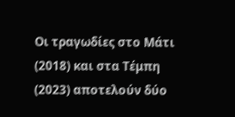Οι τραγωδίες στο Μάτι (2018) και στα Τέμπη (2023) αποτελούν δύο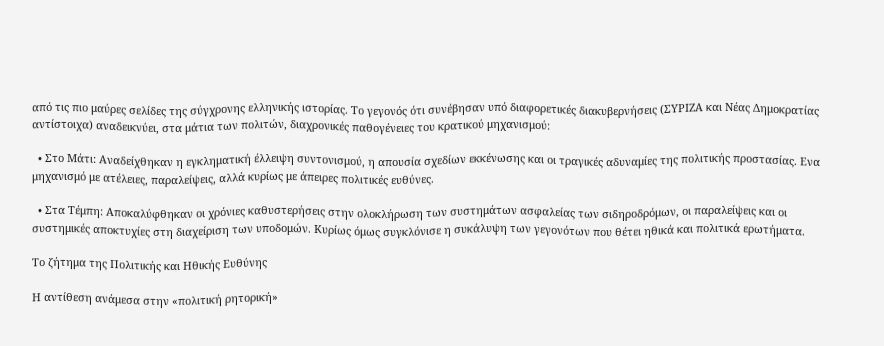από τις πιο μαύρες σελίδες της σύγχρονης ελληνικής ιστορίας. Το γεγονός ότι συνέβησαν υπό διαφορετικές διακυβερνήσεις (ΣΥΡΙΖΑ και Νέας Δημοκρατίας αντίστοιχα) αναδεικνύει, στα μάτια των πολιτών, διαχρονικές παθογένειες του κρατικού μηχανισμού:

  • Στο Μάτι: Αναδείχθηκαν η εγκληματική έλλειψη συντονισμού, η απουσία σχεδίων εκκένωσης και οι τραγικές αδυναμίες της πολιτικής προστασίας. Eνα μηχανισμό με ατέλειες, παραλείψεις, αλλά κυρίως με άπειρες πολιτικές ευθύνες.

  • Στα Τέμπη: Αποκαλύφθηκαν οι χρόνιες καθυστερήσεις στην ολοκλήρωση των συστημάτων ασφαλείας των σιδηροδρόμων, οι παραλείψεις και οι συστημικές αποκτυχίες στη διαχείριση των υποδομών. Κυρίως όμως συγκλόνισε η συκάλυψη των γεγονότων που θέτει ηθικά και πολιτικά ερωτήματα.

Το ζήτημα της Πολιτικής και Ηθικής Ευθύνης

Η αντίθεση ανάμεσα στην «πολιτική ρητορική»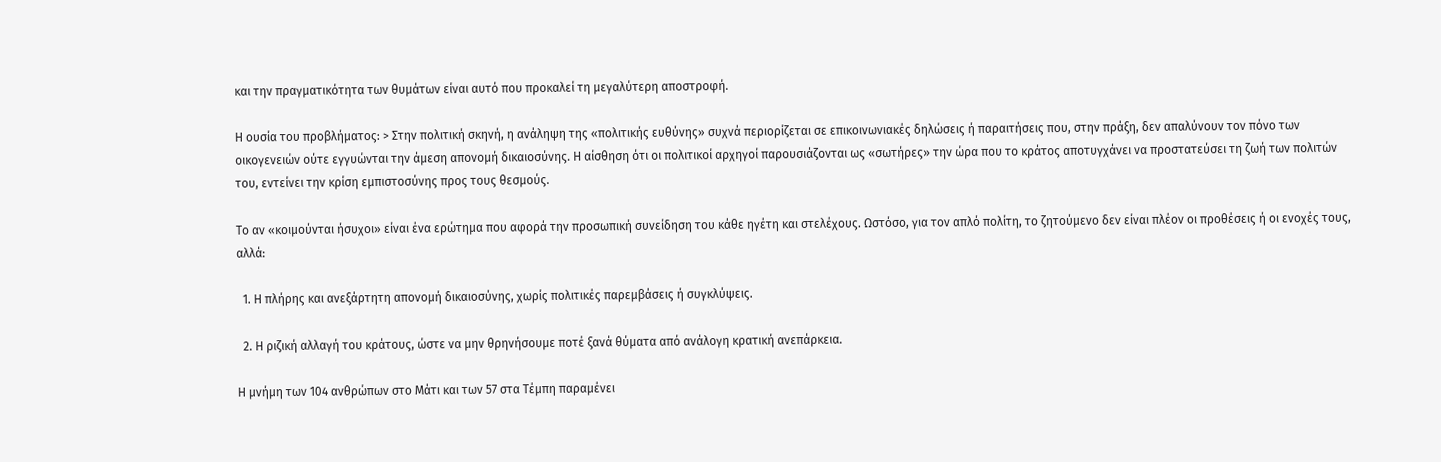και την πραγματικότητα των θυμάτων είναι αυτό που προκαλεί τη μεγαλύτερη αποστροφή.

Η ουσία του προβλήματος: > Στην πολιτική σκηνή, η ανάληψη της «πολιτικής ευθύνης» συχνά περιορίζεται σε επικοινωνιακές δηλώσεις ή παραιτήσεις που, στην πράξη, δεν απαλύνουν τον πόνο των οικογενειών ούτε εγγυώνται την άμεση απονομή δικαιοσύνης. Η αίσθηση ότι οι πολιτικοί αρχηγοί παρουσιάζονται ως «σωτήρες» την ώρα που το κράτος αποτυγχάνει να προστατεύσει τη ζωή των πολιτών του, εντείνει την κρίση εμπιστοσύνης προς τους θεσμούς.

Το αν «κοιμούνται ήσυχοι» είναι ένα ερώτημα που αφορά την προσωπική συνείδηση του κάθε ηγέτη και στελέχους. Ωστόσο, για τον απλό πολίτη, το ζητούμενο δεν είναι πλέον οι προθέσεις ή οι ενοχές τους, αλλά:

  1. Η πλήρης και ανεξάρτητη απονομή δικαιοσύνης, χωρίς πολιτικές παρεμβάσεις ή συγκλύψεις.

  2. Η ριζική αλλαγή του κράτους, ώστε να μην θρηνήσουμε ποτέ ξανά θύματα από ανάλογη κρατική ανεπάρκεια.

Η μνήμη των 104 ανθρώπων στο Μάτι και των 57 στα Τέμπη παραμένει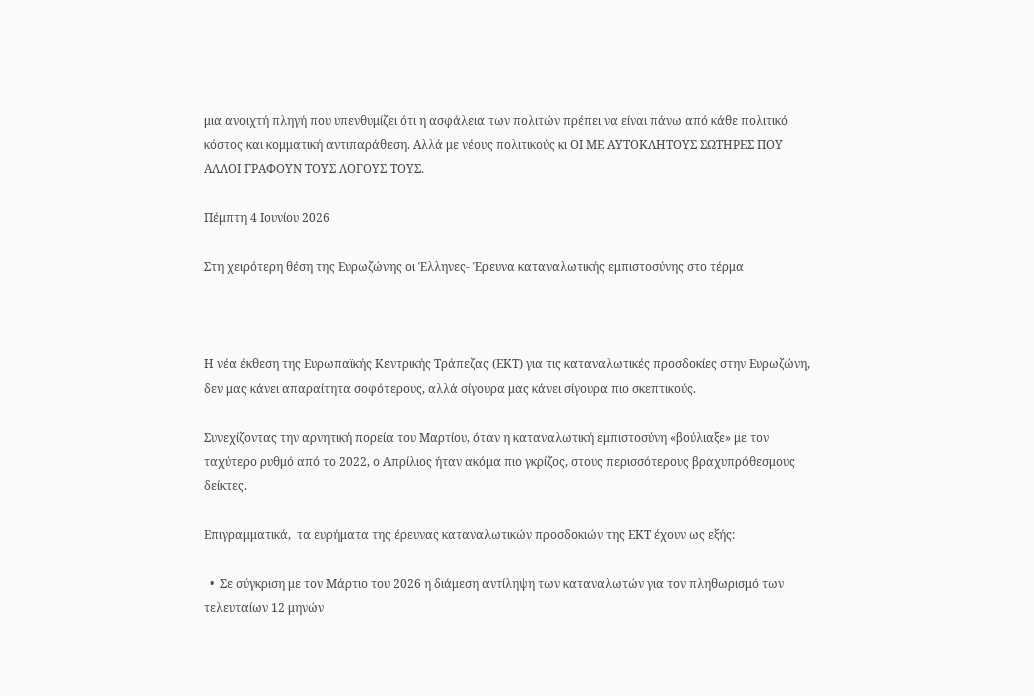μια ανοιχτή πληγή που υπενθυμίζει ότι η ασφάλεια των πολιτών πρέπει να είναι πάνω από κάθε πολιτικό κόστος και κομματική αντιπαράθεση. Αλλά με νέους πολιτικούς κι ΟΙ ΜΕ ΑΥΤΟΚΛΗΤΟΥΣ ΣΩΤΗΡΕΣ ΠΟΥ ΑΛΛΟΙ ΓΡΑΦΟΥΝ ΤΟΥΣ ΛΟΓΟΥΣ ΤΟΥΣ.

Πέμπτη 4 Ιουνίου 2026

Στη χειρότερη θέση της Ευρωζώνης οι Έλληνες- Έρευνα καταναλωτικής εμπιστοσύνης στο τέρμα



Η νέα έκθεση της Ευρωπαϊκής Κεντρικής Τράπεζας (ΕΚΤ) για τις καταναλωτικές προσδοκίες στην Ευρωζώνη, δεν μας κάνει απαραίτητα σοφότερους, αλλά σίγουρα μας κάνει σίγουρα πιο σκεπτικούς.

Συνεχίζοντας την αρνητική πορεία του Μαρτίου, όταν η καταναλωτική εμπιστοσύνη «βούλιαξε» με τον ταχύτερο ρυθμό από το 2022, ο Απρίλιος ήταν ακόμα πιο γκρίζος, στους περισσότερους βραχυπρόθεσμους δείκτες.

Επιγραμματικά,  τα ευρήματα της έρευνας καταναλωτικών προσδοκιών της ΕΚΤ έχουν ως εξής:

  •  Σε σύγκριση με τον Μάρτιο του 2026 η διάμεση αντίληψη των καταναλωτών για τον πληθωρισμό των τελευταίων 12 μηνών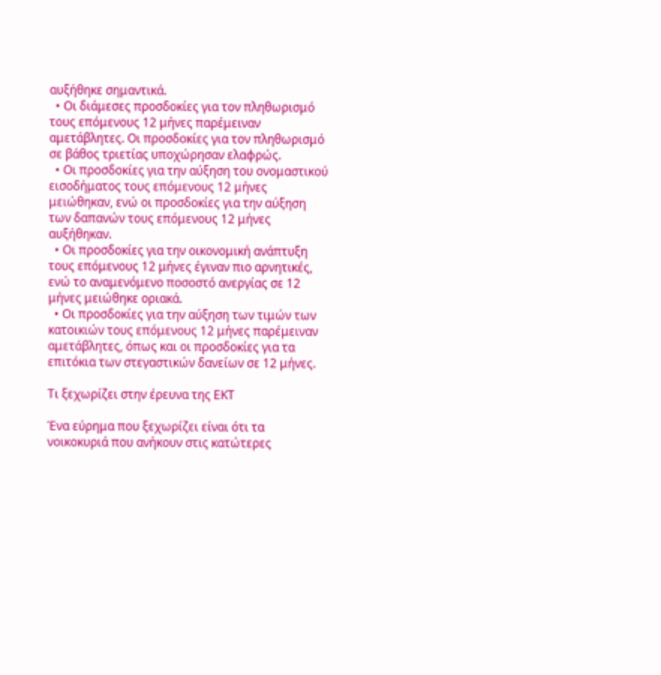αυξήθηκε σημαντικά.
  • Οι διάμεσες προσδοκίες για τον πληθωρισμό τους επόμενους 12 μήνες παρέμειναν αμετάβλητες. Οι προσδοκίες για τον πληθωρισμό σε βάθος τριετίας υποχώρησαν ελαφρώς.
  • Οι προσδοκίες για την αύξηση του ονομαστικού εισοδήματος τους επόμενους 12 μήνες μειώθηκαν, ενώ οι προσδοκίες για την αύξηση των δαπανών τους επόμενους 12 μήνες αυξήθηκαν.
  • Οι προσδοκίες για την οικονομική ανάπτυξη τους επόμενους 12 μήνες έγιναν πιο αρνητικές, ενώ το αναμενόμενο ποσοστό ανεργίας σε 12 μήνες μειώθηκε οριακά.
  • Οι προσδοκίες για την αύξηση των τιμών των κατοικιών τους επόμενους 12 μήνες παρέμειναν αμετάβλητες, όπως και οι προσδοκίες για τα επιτόκια των στεγαστικών δανείων σε 12 μήνες.

Τι ξεχωρίζει στην έρευνα της ΕΚΤ

Ένα εύρημα που ξεχωρίζει είναι ότι τα νοικοκυριά που ανήκουν στις κατώτερες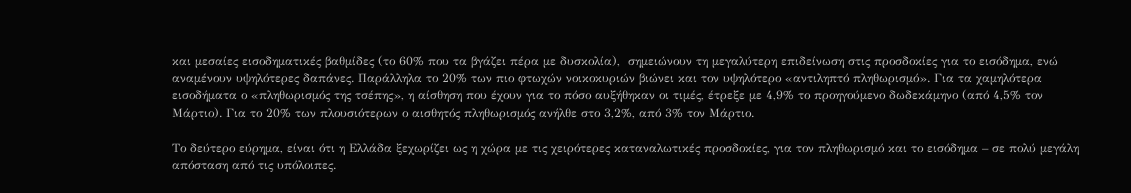και μεσαίες εισοδηματικές βαθμίδες (το 60% που τα βγάζει πέρα με δυσκολία),  σημειώνουν τη μεγαλύτερη επιδείνωση στις προσδοκίες για το εισόδημα, ενώ αναμένουν υψηλότερες δαπάνες. Παράλληλα το 20% των πιο φτωχών νοικοκυριών βιώνει και τον υψηλότερο «αντιληπτό πληθωρισμό». Για τα χαμηλότερα εισοδήματα ο «πληθωρισμός της τσέπης», η αίσθηση που έχουν για το πόσο αυξήθηκαν οι τιμές, έτρεξε με 4,9% το προηγούμενο δωδεκάμηνο (από 4,5% τον Μάρτιο). Για το 20% των πλουσιότερων ο αισθητός πληθωρισμός ανήλθε στο 3,2%, από 3% τον Μάρτιο.

Το δεύτερο εύρημα, είναι ότι η Ελλάδα ξεχωρίζει ως η χώρα με τις χειρότερες καταναλωτικές προσδοκίες, για τον πληθωρισμό και το εισόδημα – σε πολύ μεγάλη απόσταση από τις υπόλοιπες.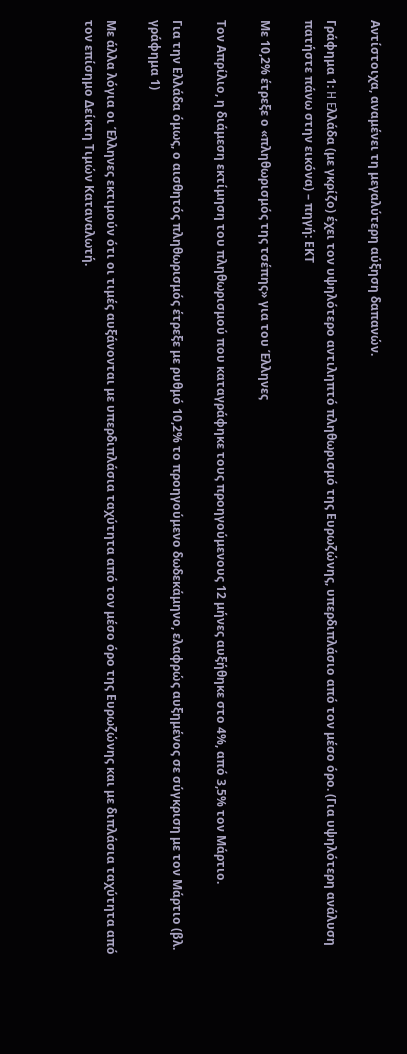Αντίστοιχα, αναμένει τη μεγαλύτερη αύξηση δαπανών.

Γράφημα 1: H Eλλάδα (με γκρίζο) έχει τον υψηλότερο αντιληπτό πληθωρισμό της Ευρωζώνης, υπερδιπλάσιο από τον μέσο όρο. (Για υψηλότερη ανάλυση πατήστε πάνω στην εικόνα) – πηγή: ΕΚΤ

Με 10,2% έτρεξε ο «πληθωρισμός της τσέπης» για του Έλληνες

Τον Απρίλιο, η διάμεση εκτίμηση του πληθωρισμού που καταγράφηκε τους προηγούμενους 12 μήνες αυξήθηκε στο 4%, από 3,5% τον Μάρτιο.

Για την Ελλάδα όμως, ο αισθητός πληθωρισμός έτρεξε με ρυθμό 10,2% το προηγούμενο δωδεκάμηνο, ελαφρώς αυξημένος σε σύγκριση με τον Μάρτιο (βλ. γράφημα 1)

Με άλλα λόγια οι Έλληνες εκτιμούν ότι οι τιμές αυξάνονται με υπερδιπλάσια ταχύτητα από τον μέσο όρο της Ευρωζώνης και με διπλάσια ταχύτητα από τον επίσημο Δείκτη Τιμών Καταναλωτή.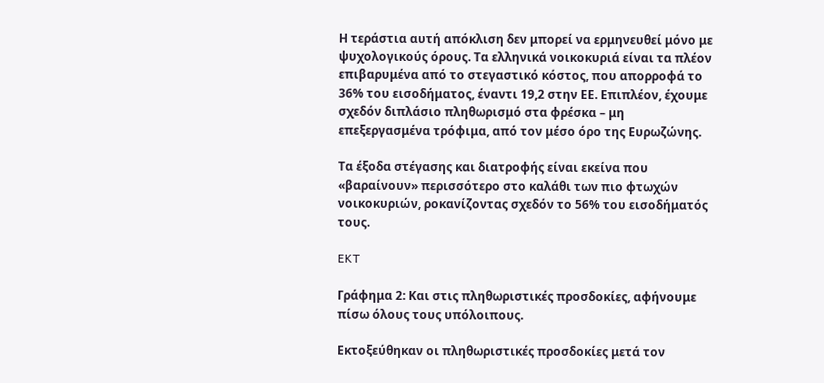Η τεράστια αυτή απόκλιση δεν μπορεί να ερμηνευθεί μόνο με ψυχολογικούς όρους. Τα ελληνικά νοικοκυριά είναι τα πλέον επιβαρυμένα από το στεγαστικό κόστος, που απορροφά το 36% του εισοδήματος, έναντι 19,2 στην ΕΕ. Επιπλέον, έχουμε σχεδόν διπλάσιο πληθωρισμό στα φρέσκα – μη επεξεργασμένα τρόφιμα, από τον μέσο όρο της Ευρωζώνης.

Τα έξοδα στέγασης και διατροφής είναι εκείνα που «βαραίνουν» περισσότερο στο καλάθι των πιο φτωχών νοικοκυριών, ροκανίζοντας σχεδόν το 56% του εισοδήματός τους.

EKT

Γράφημα 2: Και στις πληθωριστικές προσδοκίες, αφήνουμε πίσω όλους τους υπόλοιπους.

Εκτοξεύθηκαν οι πληθωριστικές προσδοκίες μετά τον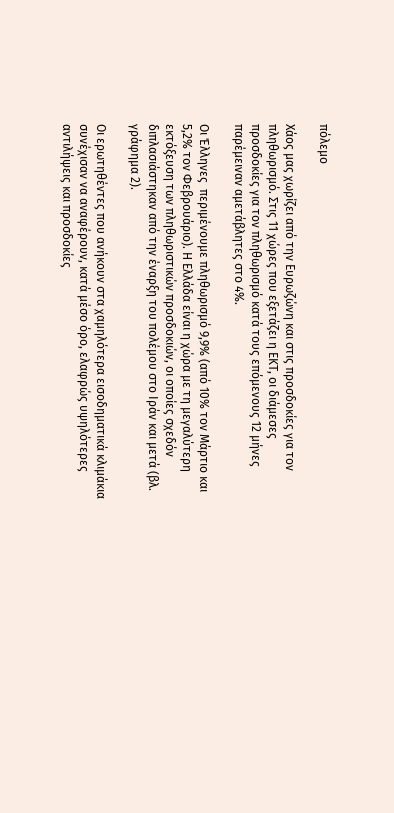πόλεμο

Χάος μας χωρίζει από την Ευρωζώνη και στις προσδοκίες για τον πληθωρισμό. Στις 11 χώρες που εξετάζει η ΕΚΤ, οι διάμεσες προσδοκίες για τον πληθωρισμό κατά τους επόμενους 12 μήνες παρέμειναν αμετάβλητες στο 4%.

Οι Έλληνες  περιμένουμε πληθωρισμό 9,9% (από 10% τον Μάρτιο και 5,2% τον Φεβρουάριο). Η Ελλάδα είναι η χώρα με τη μεγαλύτερη εκτόξευση των πληθωριστικών προσδοκιών, οι οποίες σχεδόν διπλασιάστηκαν από την έναρξη του πολέμου στο Ιράν και μετά (βλ. γράφημα 2).

Οι ερωτηθέντες που ανήκουν στα χαμηλότερα εισοδηματικά κλιμάκια συνέχισαν να αναφέρουν, κατά μέσο όρο, ελαφρώς υψηλότερες αντιλήψεις και προσδοκίες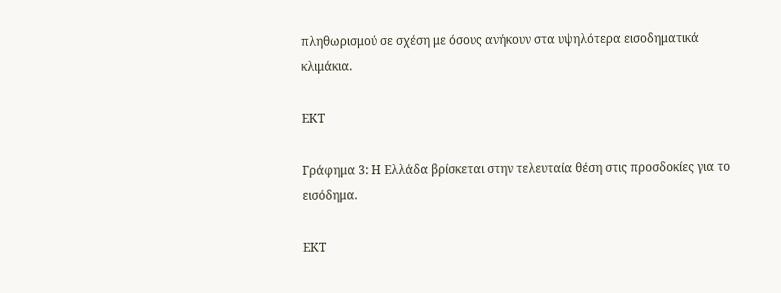πληθωρισμού σε σχέση με όσους ανήκουν στα υψηλότερα εισοδηματικά κλιμάκια.

ΕΚΤ

Γράφημα 3: Η Ελλάδα βρίσκεται στην τελευταία θέση στις προσδοκίες για το εισόδημα.

ΕΚΤ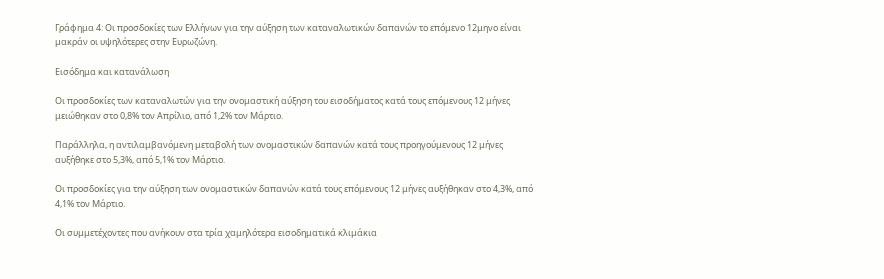Γράφημα 4: Οι προσδοκίες των Ελλήνων για την αύξηση των καταναλωτικών δαπανών το επόμενο 12μηνο είναι μακράν οι υψηλότερες στην Ευρωζώνη.

Εισόδημα και κατανάλωση

Οι προσδοκίες των καταναλωτών για την ονομαστική αύξηση του εισοδήματος κατά τους επόμενους 12 μήνες μειώθηκαν στο 0,8% τον Απρίλιο, από 1,2% τον Μάρτιο.

Παράλληλα, η αντιλαμβανόμενη μεταβολή των ονομαστικών δαπανών κατά τους προηγούμενους 12 μήνες αυξήθηκε στο 5,3%, από 5,1% τον Μάρτιο.

Οι προσδοκίες για την αύξηση των ονομαστικών δαπανών κατά τους επόμενους 12 μήνες αυξήθηκαν στο 4,3%, από 4,1% τον Μάρτιο.

Οι συμμετέχοντες που ανήκουν στα τρία χαμηλότερα εισοδηματικά κλιμάκια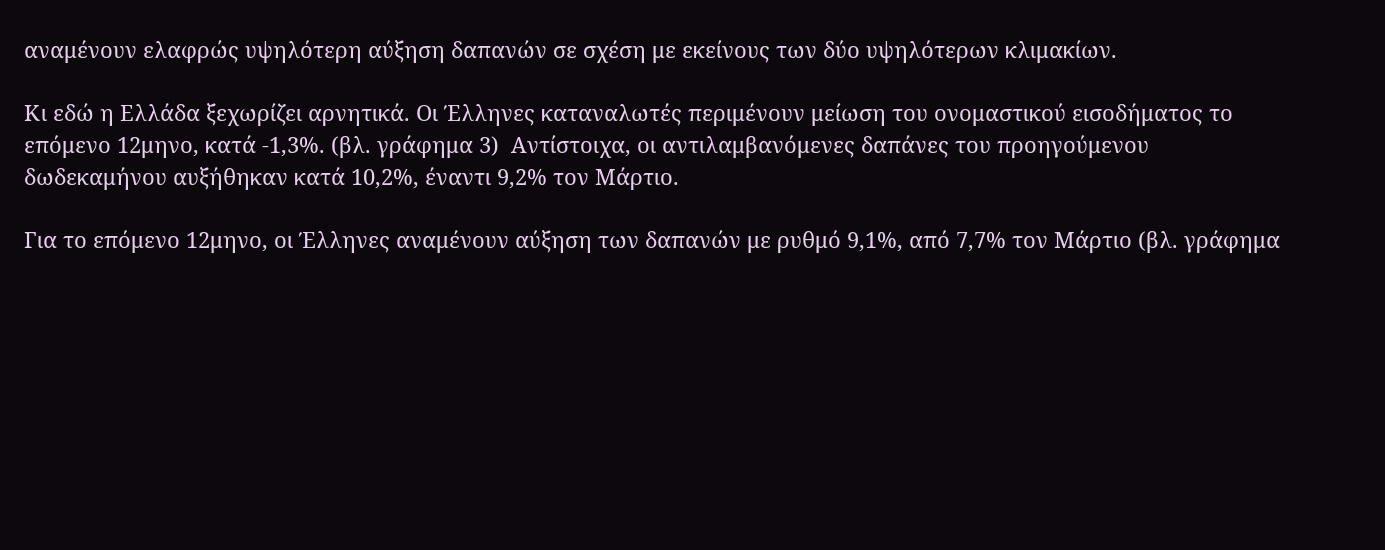αναμένουν ελαφρώς υψηλότερη αύξηση δαπανών σε σχέση με εκείνους των δύο υψηλότερων κλιμακίων.

Κι εδώ η Ελλάδα ξεχωρίζει αρνητικά. Οι Έλληνες καταναλωτές περιμένουν μείωση του ονομαστικού εισοδήματος το επόμενο 12μηνο, κατά -1,3%. (βλ. γράφημα 3)  Αντίστοιχα, οι αντιλαμβανόμενες δαπάνες του προηγούμενου δωδεκαμήνου αυξήθηκαν κατά 10,2%, έναντι 9,2% τον Μάρτιο.

Για το επόμενο 12μηνο, οι Έλληνες αναμένουν αύξηση των δαπανών με ρυθμό 9,1%, από 7,7% τον Μάρτιο (βλ. γράφημα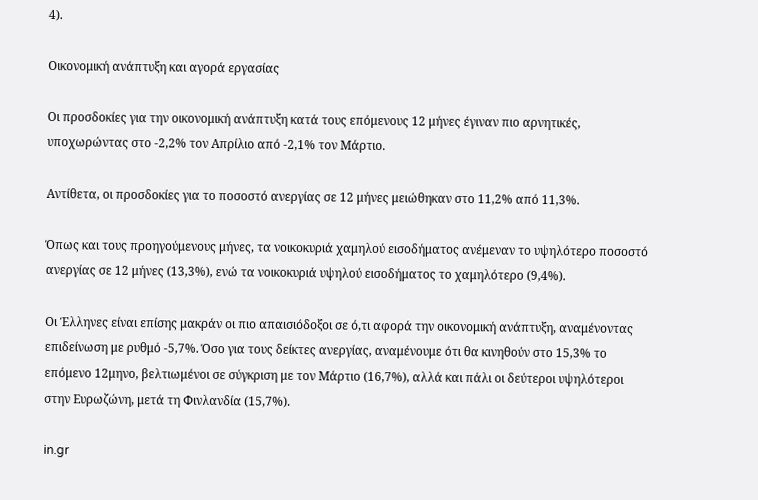4).

Οικονομική ανάπτυξη και αγορά εργασίας

Οι προσδοκίες για την οικονομική ανάπτυξη κατά τους επόμενους 12 μήνες έγιναν πιο αρνητικές, υποχωρώντας στο -2,2% τον Απρίλιο από -2,1% τον Μάρτιο.

Αντίθετα, οι προσδοκίες για το ποσοστό ανεργίας σε 12 μήνες μειώθηκαν στο 11,2% από 11,3%.

Όπως και τους προηγούμενους μήνες, τα νοικοκυριά χαμηλού εισοδήματος ανέμεναν το υψηλότερο ποσοστό ανεργίας σε 12 μήνες (13,3%), ενώ τα νοικοκυριά υψηλού εισοδήματος το χαμηλότερο (9,4%).

Οι Έλληνες είναι επίσης μακράν οι πιο απαισιόδοξοι σε ό,τι αφορά την οικονομική ανάπτυξη, αναμένοντας επιδείνωση με ρυθμό -5,7%. Όσο για τους δείκτες ανεργίας, αναμένουμε ότι θα κινηθούν στο 15,3% το επόμενο 12μηνο, βελτιωμένοι σε σύγκριση με τον Μάρτιο (16,7%), αλλά και πάλι οι δεύτεροι υψηλότεροι στην Ευρωζώνη, μετά τη Φινλανδία (15,7%).

in.gr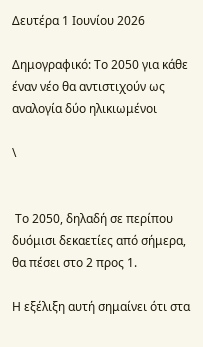Δευτέρα 1 Ιουνίου 2026

Δημογραφικό: Το 2050 για κάθε έναν νέο θα αντιστιχούν ως αναλογία δύο ηλικιωμένοι

\


 Το 2050, δηλαδή σε περίπου δυόμισι δεκαετίες από σήμερα, θα πέσει στο 2 προς 1.

Η εξέλιξη αυτή σημαίνει ότι στα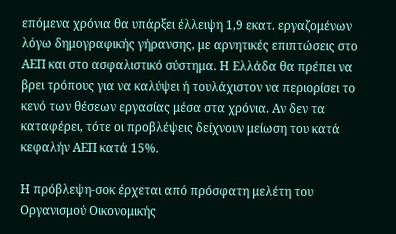επόμενα χρόνια θα υπάρξει έλλειψη 1,9 εκατ. εργαζομένων λόγω δημογραφικής γήρανσης, με αρνητικές επιπτώσεις στο ΑΕΠ και στο ασφαλιστικό σύστημα. Η Ελλάδα θα πρέπει να βρει τρόπους για να καλύψει ή τουλάχιστον να περιορίσει το κενό των θέσεων εργασίας μέσα στα χρόνια. Αν δεν τα καταφέρει, τότε οι προβλέψεις δείχνουν μείωση του κατά κεφαλήν ΑΕΠ κατά 15%.

Η πρόβλεψη-σοκ έρχεται από πρόσφατη μελέτη του Οργανισμού Οικονομικής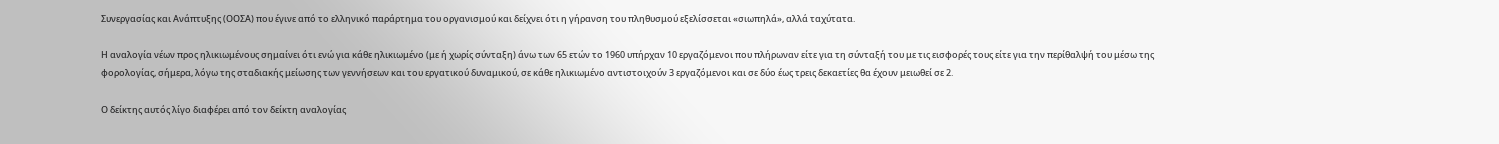Συνεργασίας και Ανάπτυξης (ΟΟΣΑ) που έγινε από το ελληνικό παράρτημα του οργανισμού και δείχνει ότι η γήρανση του πληθυσμού εξελίσσεται «σιωπηλά», αλλά ταχύτατα.

Η αναλογία νέων προς ηλικιωμένους σημαίνει ότι ενώ για κάθε ηλικιωμένο (με ή χωρίς σύνταξη) άνω των 65 ετών το 1960 υπήρχαν 10 εργαζόμενοι που πλήρωναν είτε για τη σύνταξή του με τις εισφορές τους είτε για την περίθαλψή του μέσω της φορολογίας, σήμερα, λόγω της σταδιακής μείωσης των γεννήσεων και του εργατικού δυναμικού, σε κάθε ηλικιωμένο αντιστοιχούν 3 εργαζόμενοι και σε δύο έως τρεις δεκαετίες θα έχουν μειωθεί σε 2.

Ο δείκτης αυτός λίγο διαφέρει από τον δείκτη αναλογίας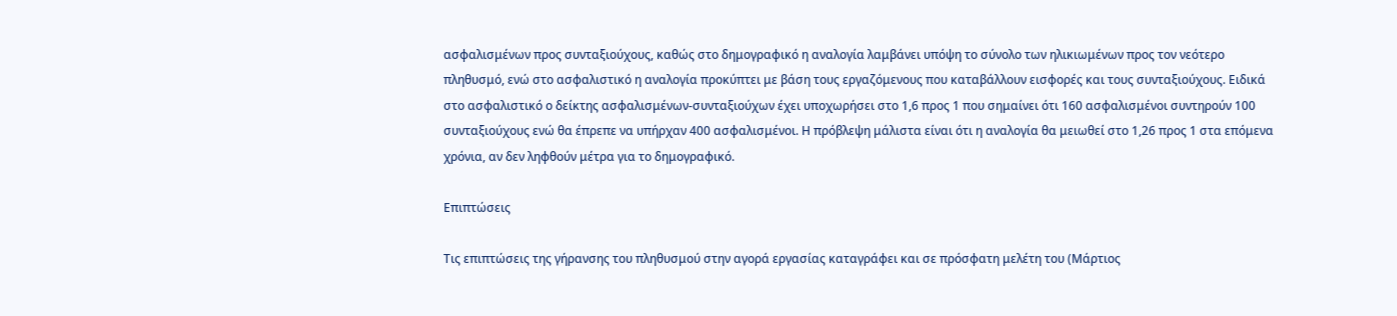ασφαλισμένων προς συνταξιούχους, καθώς στο δημογραφικό η αναλογία λαμβάνει υπόψη το σύνολο των ηλικιωμένων προς τον νεότερο πληθυσμό, ενώ στο ασφαλιστικό η αναλογία προκύπτει με βάση τους εργαζόμενους που καταβάλλουν εισφορές και τους συνταξιούχους. Ειδικά στο ασφαλιστικό ο δείκτης ασφαλισμένων-συνταξιούχων έχει υποχωρήσει στο 1,6 προς 1 που σημαίνει ότι 160 ασφαλισμένοι συντηρούν 100 συνταξιούχους ενώ θα έπρεπε να υπήρχαν 400 ασφαλισμένοι. Η πρόβλεψη μάλιστα είναι ότι η αναλογία θα μειωθεί στο 1,26 προς 1 στα επόμενα χρόνια, αν δεν ληφθούν μέτρα για το δημογραφικό.

Επιπτώσεις

Τις επιπτώσεις της γήρανσης του πληθυσμού στην αγορά εργασίας καταγράφει και σε πρόσφατη μελέτη του (Μάρτιος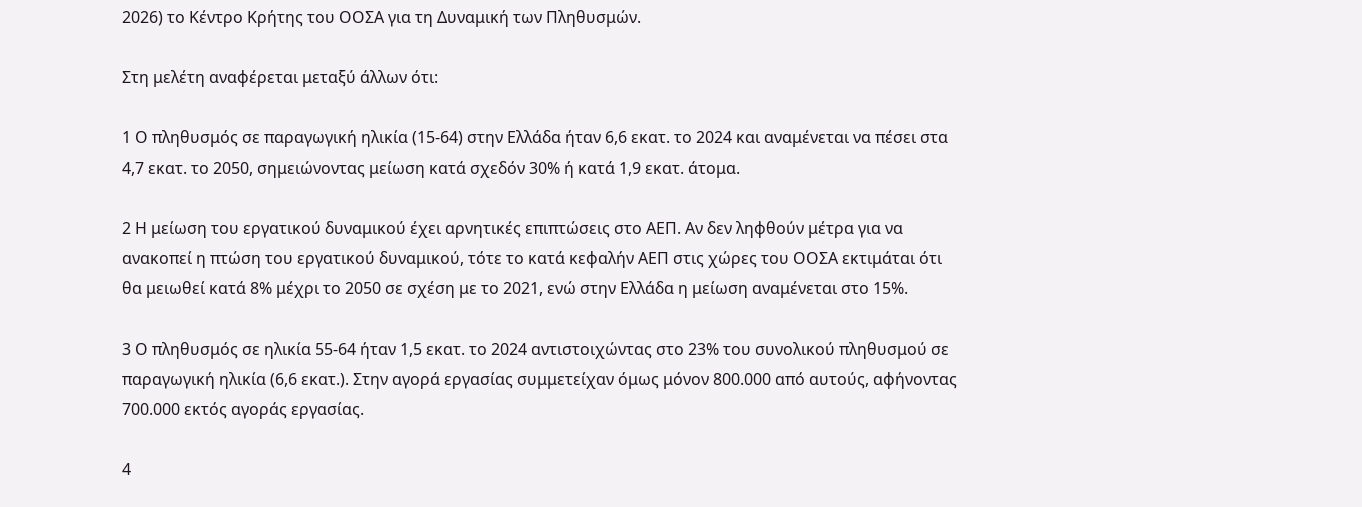2026) το Κέντρο Κρήτης του ΟΟΣΑ για τη Δυναμική των Πληθυσμών.

Στη μελέτη αναφέρεται μεταξύ άλλων ότι:

1 Ο πληθυσμός σε παραγωγική ηλικία (15-64) στην Ελλάδα ήταν 6,6 εκατ. το 2024 και αναμένεται να πέσει στα 4,7 εκατ. το 2050, σημειώνοντας μείωση κατά σχεδόν 30% ή κατά 1,9 εκατ. άτομα.

2 Η μείωση του εργατικού δυναμικού έχει αρνητικές επιπτώσεις στο ΑΕΠ. Αν δεν ληφθούν μέτρα για να ανακοπεί η πτώση του εργατικού δυναμικού, τότε το κατά κεφαλήν ΑΕΠ στις χώρες του ΟΟΣΑ εκτιμάται ότι θα μειωθεί κατά 8% μέχρι το 2050 σε σχέση με το 2021, ενώ στην Ελλάδα η μείωση αναμένεται στο 15%.

3 Ο πληθυσμός σε ηλικία 55-64 ήταν 1,5 εκατ. το 2024 αντιστοιχώντας στο 23% του συνολικού πληθυσμού σε παραγωγική ηλικία (6,6 εκατ.). Στην αγορά εργασίας συμμετείχαν όμως μόνον 800.000 από αυτούς, αφήνοντας 700.000 εκτός αγοράς εργασίας.

4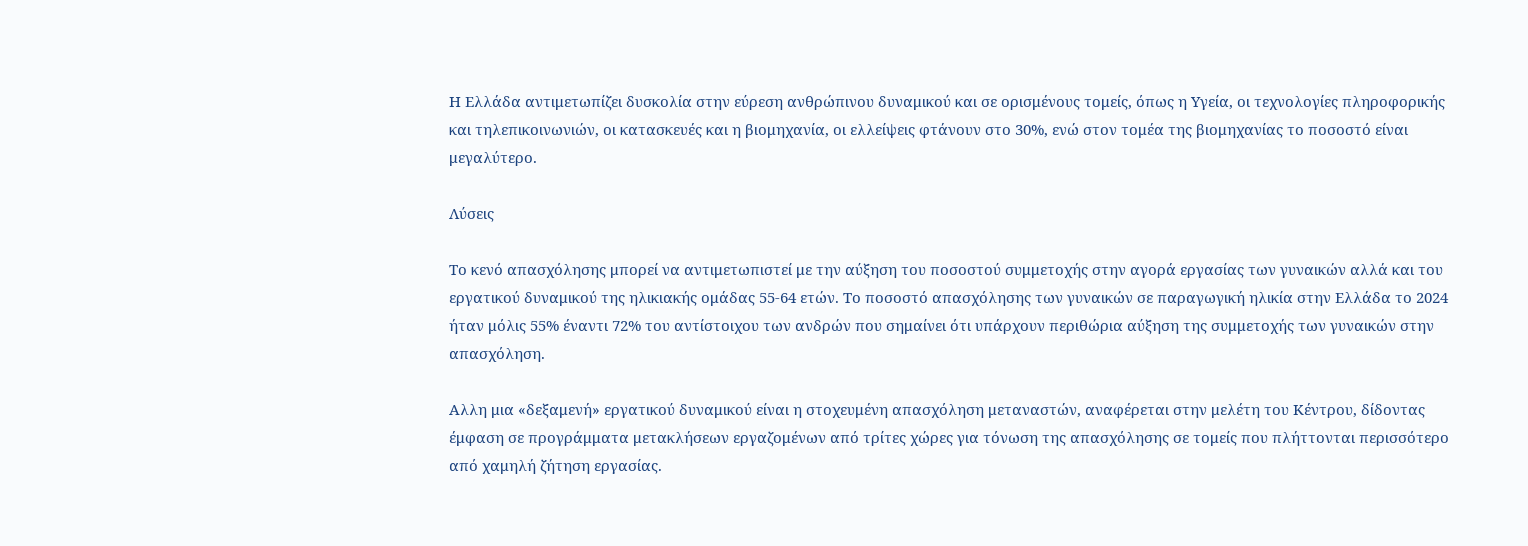Η Ελλάδα αντιμετωπίζει δυσκολία στην εύρεση ανθρώπινου δυναμικού και σε ορισμένους τομείς, όπως η Υγεία, οι τεχνολογίες πληροφορικής και τηλεπικοινωνιών, οι κατασκευές και η βιομηχανία, οι ελλείψεις φτάνουν στο 30%, ενώ στον τομέα της βιομηχανίας το ποσοστό είναι μεγαλύτερο.

Λύσεις

Το κενό απασχόλησης μπορεί να αντιμετωπιστεί με την αύξηση του ποσοστού συμμετοχής στην αγορά εργασίας των γυναικών αλλά και του εργατικού δυναμικού της ηλικιακής ομάδας 55-64 ετών. Το ποσοστό απασχόλησης των γυναικών σε παραγωγική ηλικία στην Ελλάδα το 2024 ήταν μόλις 55% έναντι 72% του αντίστοιχου των ανδρών που σημαίνει ότι υπάρχουν περιθώρια αύξηση της συμμετοχής των γυναικών στην απασχόληση.

Αλλη μια «δεξαμενή» εργατικού δυναμικού είναι η στοχευμένη απασχόληση μεταναστών, αναφέρεται στην μελέτη του Κέντρου, δίδοντας έμφαση σε προγράμματα μετακλήσεων εργαζομένων από τρίτες χώρες για τόνωση της απασχόλησης σε τομείς που πλήττονται περισσότερο από χαμηλή ζήτηση εργασίας.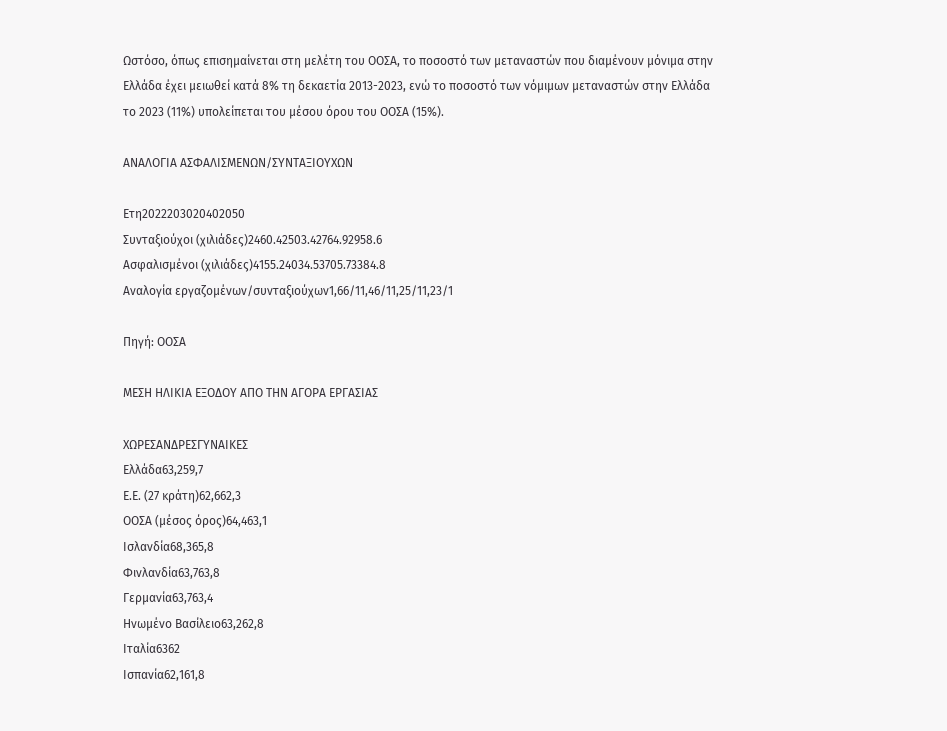Ωστόσο, όπως επισημαίνεται στη μελέτη του ΟΟΣΑ, το ποσοστό των μεταναστών που διαμένουν μόνιμα στην Ελλάδα έχει μειωθεί κατά 8% τη δεκαετία 2013-2023, ενώ το ποσοστό των νόμιμων μεταναστών στην Ελλάδα το 2023 (11%) υπολείπεται του μέσου όρου του ΟΟΣΑ (15%).

ΑΝΑΛΟΓΙΑ ΑΣΦΑΛΙΣΜΕΝΩΝ/ΣΥΝΤΑΞΙΟΥΧΩΝ

Ετη2022203020402050
Συνταξιούχοι (χιλιάδες)2460.42503.42764.92958.6
Ασφαλισμένοι (χιλιάδες)4155.24034.53705.73384.8
Αναλογία εργαζομένων/συνταξιούχων1,66/11,46/11,25/11,23/1

Πηγή: ΟΟΣΑ

ΜΕΣΗ ΗΛΙΚΙΑ ΕΞΟΔΟΥ ΑΠΟ ΤΗΝ ΑΓΟΡΑ ΕΡΓΑΣΙΑΣ

ΧΩΡΕΣΑΝΔΡΕΣΓΥΝΑΙΚΕΣ
Ελλάδα63,259,7
Ε.Ε. (27 κράτη)62,662,3
ΟΟΣΑ (μέσος όρος)64,463,1
Ισλανδία68,365,8
Φινλανδία63,763,8
Γερμανία63,763,4
Ηνωμένο Βασίλειο63,262,8
Ιταλία6362
Ισπανία62,161,8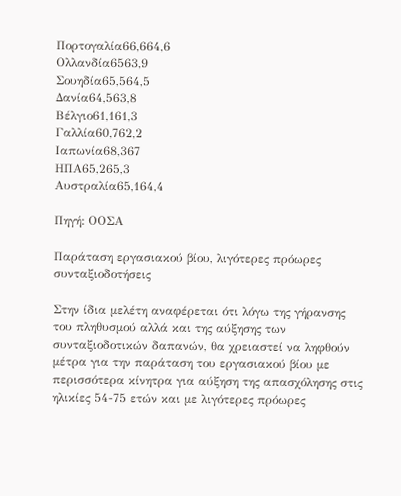Πορτογαλία66,664,6
Ολλανδία6563,9
Σουηδία65,564,5
Δανία64,563,8
Βέλγιο61,161,3
Γαλλία60,762,2
Ιαπωνία68,367
ΗΠΑ65,265,3
Αυστραλία65,164,4

Πηγή: ΟΟΣΑ

Παράταση εργασιακού βίου, λιγότερες πρόωρες συνταξιοδοτήσεις

Στην ίδια μελέτη αναφέρεται ότι λόγω της γήρανσης του πληθυσμού αλλά και της αύξησης των συνταξιοδοτικών δαπανών, θα χρειαστεί να ληφθούν μέτρα για την παράταση του εργασιακού βίου με περισσότερα κίνητρα για αύξηση της απασχόλησης στις ηλικίες 54-75 ετών και με λιγότερες πρόωρες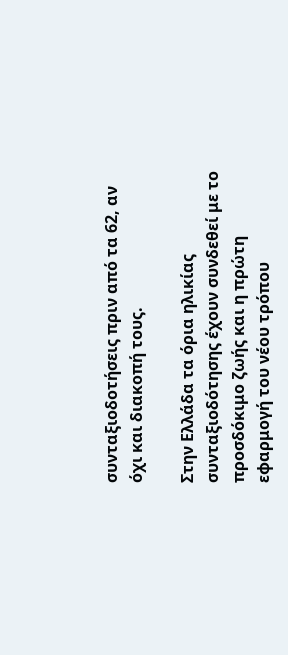συνταξιοδοτήσεις πριν από τα 62, αν όχι και διακοπή τους.

Στην Ελλάδα τα όρια ηλικίας συνταξιοδότησης έχουν συνδεθεί με το προσδόκιμο ζωής και η πρώτη εφαρμογή του νέου τρόπου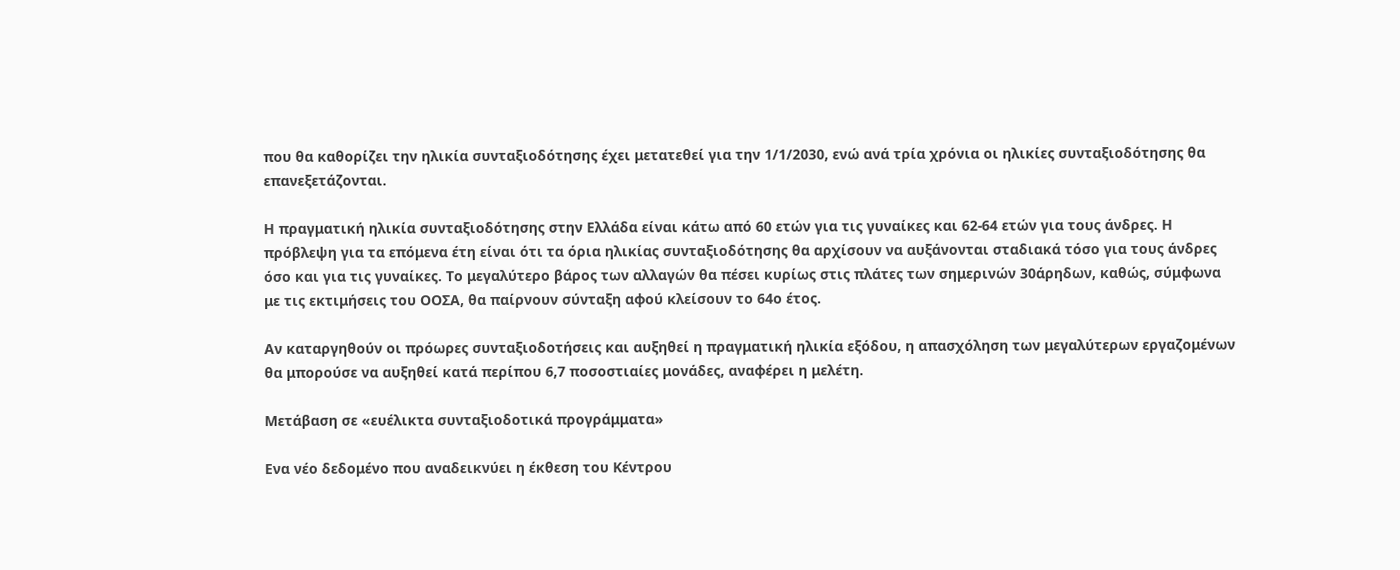που θα καθορίζει την ηλικία συνταξιοδότησης έχει μετατεθεί για την 1/1/2030, ενώ ανά τρία χρόνια οι ηλικίες συνταξιοδότησης θα επανεξετάζονται.

Η πραγματική ηλικία συνταξιοδότησης στην Ελλάδα είναι κάτω από 60 ετών για τις γυναίκες και 62-64 ετών για τους άνδρες. Η πρόβλεψη για τα επόμενα έτη είναι ότι τα όρια ηλικίας συνταξιοδότησης θα αρχίσουν να αυξάνονται σταδιακά τόσο για τους άνδρες όσο και για τις γυναίκες. Το μεγαλύτερο βάρος των αλλαγών θα πέσει κυρίως στις πλάτες των σημερινών 30άρηδων, καθώς, σύμφωνα με τις εκτιμήσεις του ΟΟΣΑ, θα παίρνουν σύνταξη αφού κλείσουν το 64ο έτος.

Αν καταργηθούν οι πρόωρες συνταξιοδοτήσεις και αυξηθεί η πραγματική ηλικία εξόδου, η απασχόληση των μεγαλύτερων εργαζομένων θα μπορούσε να αυξηθεί κατά περίπου 6,7 ποσοστιαίες μονάδες, αναφέρει η μελέτη.

Μετάβαση σε «ευέλικτα συνταξιοδοτικά προγράμματα»

Ενα νέο δεδομένο που αναδεικνύει η έκθεση του Κέντρου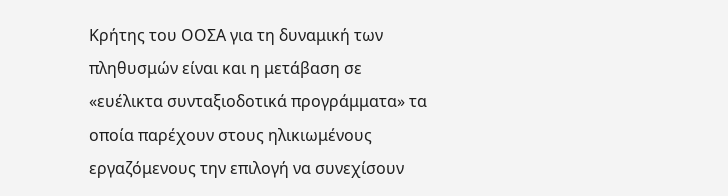Κρήτης του ΟΟΣΑ για τη δυναμική των πληθυσμών είναι και η μετάβαση σε «ευέλικτα συνταξιοδοτικά προγράμματα» τα οποία παρέχουν στους ηλικιωμένους εργαζόμενους την επιλογή να συνεχίσουν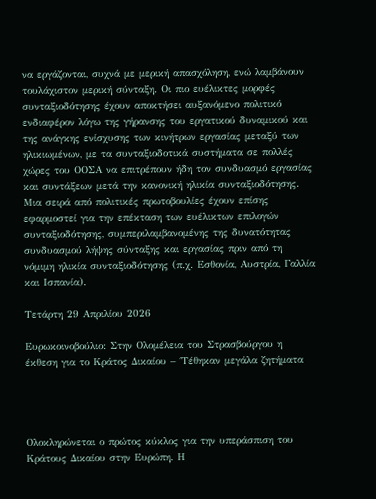να εργάζονται, συχνά με μερική απασχόληση, ενώ λαμβάνουν τουλάχιστον μερική σύνταξη. Οι πιο ευέλικτες μορφές συνταξιοδότησης έχουν αποκτήσει αυξανόμενο πολιτικό ενδιαφέρον λόγω της γήρανσης του εργατικού δυναμικού και της ανάγκης ενίσχυσης των κινήτρων εργασίας μεταξύ των ηλικιωμένων, με τα συνταξιοδοτικά συστήματα σε πολλές χώρες του ΟΟΣΑ να επιτρέπουν ήδη τον συνδυασμό εργασίας και συντάξεων μετά την κανονική ηλικία συνταξιοδότησης. Μια σειρά από πολιτικές πρωτοβουλίες έχουν επίσης εφαρμοστεί για την επέκταση των ευέλικτων επιλογών συνταξιοδότησης, συμπεριλαμβανομένης της δυνατότητας συνδυασμού λήψης σύνταξης και εργασίας πριν από τη νόμιμη ηλικία συνταξιοδότησης (π.χ. Εσθονία, Αυστρία, Γαλλία και Ισπανία).

Τετάρτη 29 Απριλίου 2026

Ευρωκοινοβούλιο: Στην Ολομέλεια του Στρασβούργου η έκθεση για το Κράτος Δικαίου – ΄Τέθηκαν μεγάλα ζητήματα




Ολοκληρώνεται ο πρώτος κύκλος για την υπεράσπιση του Κράτους Δικαίου στην Ευρώπη. Η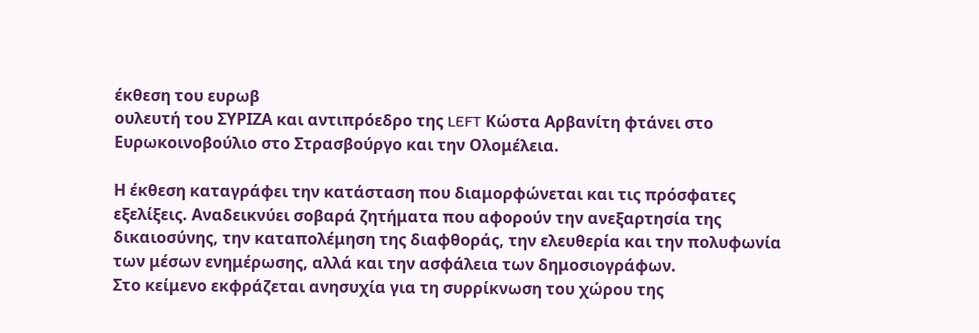έκθεση του ευρωβ
ουλευτή του ΣΥΡΙΖΑ και αντιπρόεδρο της LEFT Κώστα Αρβανίτη φτάνει στο Ευρωκοινοβούλιο στο Στρασβούργο και την Ολομέλεια.

Η έκθεση καταγράφει την κατάσταση που διαμορφώνεται και τις πρόσφατες εξελίξεις. Αναδεικνύει σοβαρά ζητήματα που αφορούν την ανεξαρτησία της δικαιοσύνης, την καταπολέμηση της διαφθοράς, την ελευθερία και την πολυφωνία των μέσων ενημέρωσης, αλλά και την ασφάλεια των δημοσιογράφων.
Στο κείμενο εκφράζεται ανησυχία για τη συρρίκνωση του χώρου της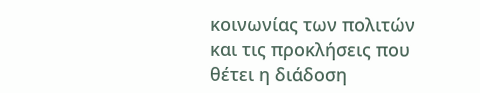κοινωνίας των πολιτών και τις προκλήσεις που θέτει η διάδοση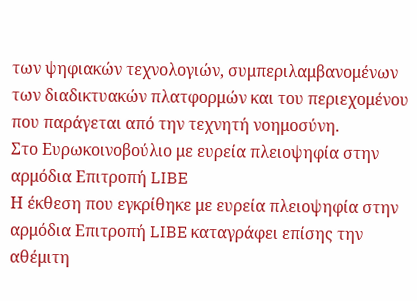των ψηφιακών τεχνολογιών, συμπεριλαμβανομένων των διαδικτυακών πλατφορμών και του περιεχομένου που παράγεται από την τεχνητή νοημοσύνη.
Στο Ευρωκοινοβούλιο με ευρεία πλειοψηφία στην αρμόδια Επιτροπή LIBE
Η έκθεση που εγκρίθηκε με ευρεία πλειοψηφία στην αρμόδια Επιτροπή LIBE καταγράφει επίσης την αθέμιτη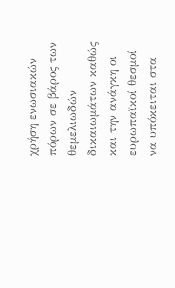χρήση ενωσιακών πόρων σε βάρος των θεμελιωδών δικαιωμάτων καθώς και την ανάγκη οι ευρωπαϊκοί θεσμοί να υπόκειται στα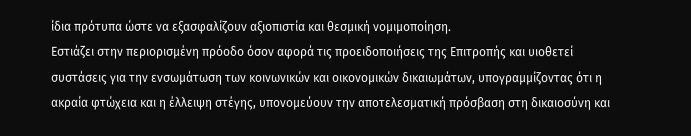ίδια πρότυπα ώστε να εξασφαλίζουν αξιοπιστία και θεσμική νομιμοποίηση.
Εστιάζει στην περιορισμένη πρόοδο όσον αφορά τις προειδοποιήσεις της Επιτροπής και υιοθετεί συστάσεις για την ενσωμάτωση των κοινωνικών και οικονομικών δικαιωμάτων, υπογραμμίζοντας ότι η ακραία φτώχεια και η έλλειψη στέγης, υπονομεύουν την αποτελεσματική πρόσβαση στη δικαιοσύνη και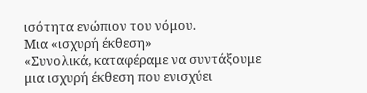ισότητα ενώπιον του νόμου.
Μια «ισχυρή έκθεση»
«Συνολικά, καταφέραμε να συντάξουμε μια ισχυρή έκθεση που ενισχύει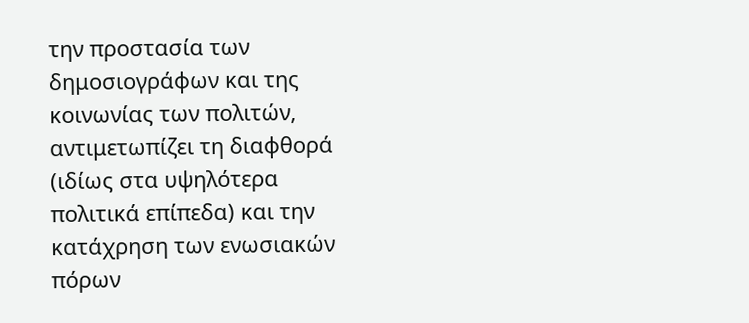την προστασία των δημοσιογράφων και της κοινωνίας των πολιτών, αντιμετωπίζει τη διαφθορά (ιδίως στα υψηλότερα πολιτικά επίπεδα) και την κατάχρηση των ενωσιακών πόρων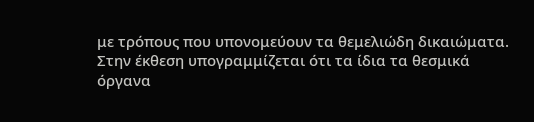με τρόπους που υπονομεύουν τα θεμελιώδη δικαιώματα.
Στην έκθεση υπογραμμίζεται ότι τα ίδια τα θεσμικά όργανα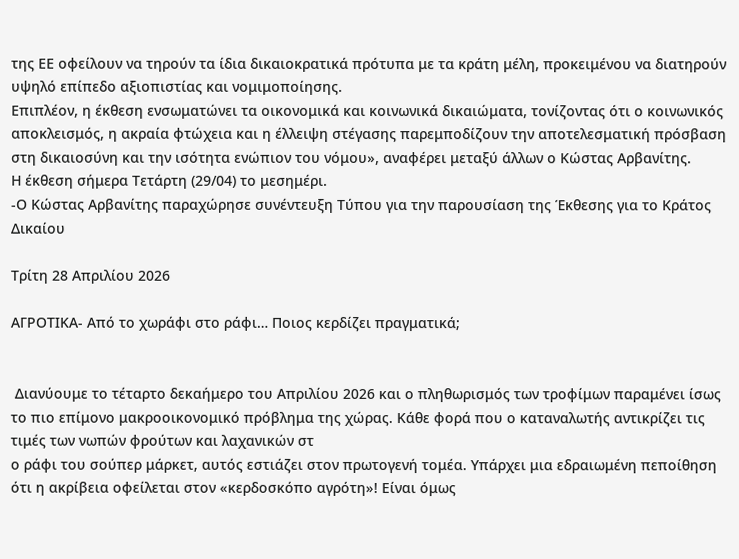της ΕΕ οφείλουν να τηρούν τα ίδια δικαιοκρατικά πρότυπα με τα κράτη μέλη, προκειμένου να διατηρούν υψηλό επίπεδο αξιοπιστίας και νομιμοποίησης.
Επιπλέον, η έκθεση ενσωματώνει τα οικονομικά και κοινωνικά δικαιώματα, τονίζοντας ότι ο κοινωνικός αποκλεισμός, η ακραία φτώχεια και η έλλειψη στέγασης παρεμποδίζουν την αποτελεσματική πρόσβαση στη δικαιοσύνη και την ισότητα ενώπιον του νόμου», αναφέρει μεταξύ άλλων ο Κώστας Αρβανίτης.
Η έκθεση σήμερα Τετάρτη (29/04) το μεσημέρι.
-Ο Κώστας Αρβανίτης παραχώρησε συνέντευξη Τύπου για την παρουσίαση της Έκθεσης για το Κράτος Δικαίου

Τρίτη 28 Απριλίου 2026

ΑΓΡΟΤΙΚΑ- Από το χωράφι στο ράφι… Ποιος κερδίζει πραγματικά;


 Διανύουμε το τέταρτο δεκαήμερο του Απριλίου 2026 και ο πληθωρισμός των τροφίμων παραμένει ίσως το πιο επίμονο μακροοικονομικό πρόβλημα της χώρας. Κάθε φορά που ο καταναλωτής αντικρίζει τις τιμές των νωπών φρούτων και λαχανικών στ
ο ράφι του σούπερ μάρκετ, αυτός εστιάζει στον πρωτογενή τομέα. Υπάρχει μια εδραιωμένη πεποίθηση ότι η ακρίβεια οφείλεται στον «κερδοσκόπο αγρότη»! Είναι όμως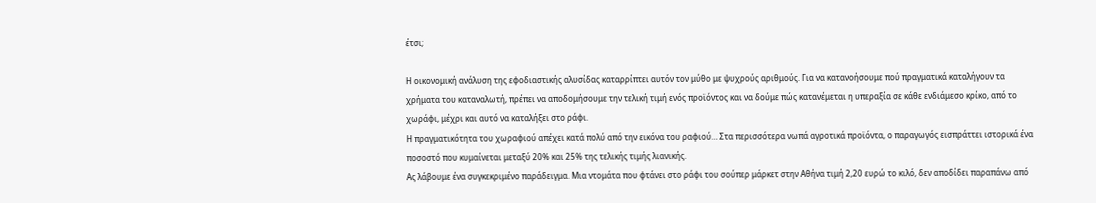έτσι;

Η οικονομική ανάλυση της εφοδιαστικής αλυσίδας καταρρίπτει αυτόν τον μύθο με ψυχρούς αριθμούς. Για να κατανοήσουμε πού πραγματικά καταλήγουν τα χρήματα του καταναλωτή, πρέπει να αποδομήσουμε την τελική τιμή ενός προϊόντος και να δούμε πώς κατανέμεται η υπεραξία σε κάθε ενδιάμεσο κρίκο, από το χωράφι, μέχρι και αυτό να καταλήξει στο ράφι.
Η πραγματικότητα του χωραφιού απέχει κατά πολύ από την εικόνα του ραφιού… Στα περισσότερα νωπά αγροτικά προϊόντα, ο παραγωγός εισπράττει ιστορικά ένα ποσοστό που κυμαίνεται μεταξύ 20% και 25% της τελικής τιμής λιανικής.
Ας λάβουμε ένα συγκεκριμένο παράδειγμα. Μια ντομάτα που φτάνει στο ράφι του σούπερ μάρκετ στην Αθήνα τιμή 2,20 ευρώ το κιλό, δεν αποδίδει παραπάνω από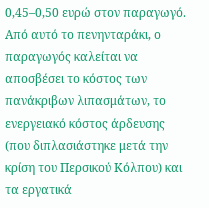0,45–0,50 ευρώ στον παραγωγό. Από αυτό το πενηνταράκι, ο παραγωγός καλείται να αποσβέσει το κόστος των πανάκριβων λιπασμάτων, το ενεργειακό κόστος άρδευσης (που διπλασιάστηκε μετά την κρίση του Περσικού Κόλπου) και τα εργατικά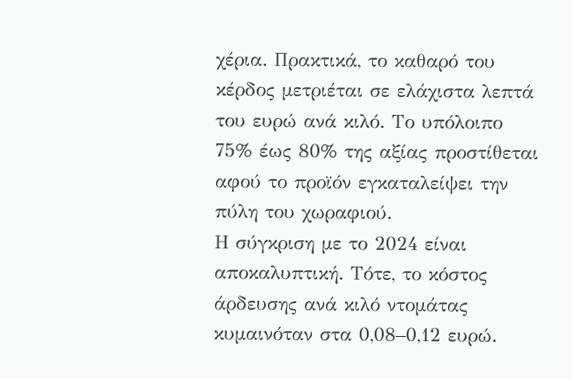χέρια. Πρακτικά, το καθαρό του κέρδος μετριέται σε ελάχιστα λεπτά του ευρώ ανά κιλό. Το υπόλοιπο 75% έως 80% της αξίας προστίθεται αφού το προϊόν εγκαταλείψει την πύλη του χωραφιού.
Η σύγκριση με το 2024 είναι αποκαλυπτική. Τότε, το κόστος άρδευσης ανά κιλό ντομάτας κυμαινόταν στα 0,08–0,12 ευρώ.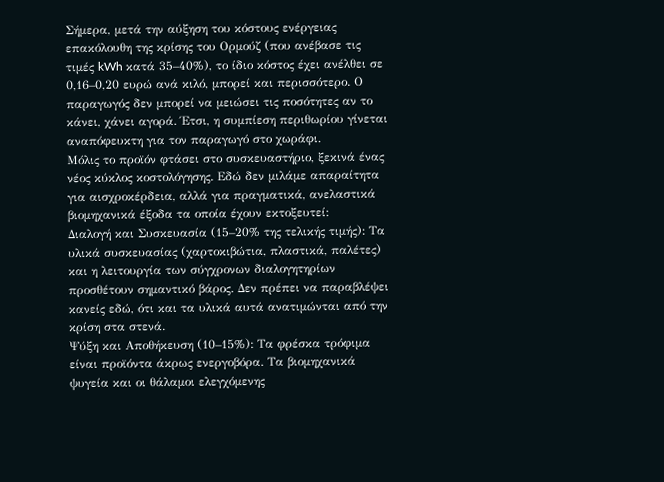Σήμερα, μετά την αύξηση του κόστους ενέργειας επακόλουθη της κρίσης του Ορμούζ (που ανέβασε τις τιμές kWh κατά 35–40%), το ίδιο κόστος έχει ανέλθει σε 0,16–0,20 ευρώ ανά κιλό, μπορεί και περισσότερο. Ο παραγωγός δεν μπορεί να μειώσει τις ποσότητες αν το κάνει, χάνει αγορά. Έτσι, η συμπίεση περιθωρίου γίνεται αναπόφευκτη για τον παραγωγό στο χωράφι.
Μόλις το προϊόν φτάσει στο συσκευαστήριο, ξεκινά ένας νέος κύκλος κοστολόγησης. Εδώ δεν μιλάμε απαραίτητα για αισχροκέρδεια, αλλά για πραγματικά, ανελαστικά βιομηχανικά έξοδα τα οποία έχουν εκτοξευτεί:
Διαλογή και Συσκευασία (15–20% της τελικής τιμής): Τα υλικά συσκευασίας (χαρτοκιβώτια, πλαστικά, παλέτες) και η λειτουργία των σύγχρονων διαλογητηρίων προσθέτουν σημαντικό βάρος. Δεν πρέπει να παραβλέψει κανείς εδώ, ότι και τα υλικά αυτά ανατιμώνται από την κρίση στα στενά.
Ψύξη και Αποθήκευση (10–15%): Τα φρέσκα τρόφιμα είναι προϊόντα άκρως ενεργοβόρα. Τα βιομηχανικά ψυγεία και οι θάλαμοι ελεγχόμενης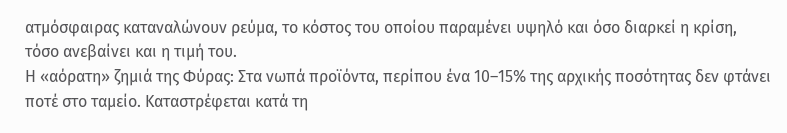ατμόσφαιρας καταναλώνουν ρεύμα, το κόστος του οποίου παραμένει υψηλό και όσο διαρκεί η κρίση, τόσο ανεβαίνει και η τιμή του.
Η «αόρατη» ζημιά της Φύρας: Στα νωπά προϊόντα, περίπου ένα 10–15% της αρχικής ποσότητας δεν φτάνει ποτέ στο ταμείο. Καταστρέφεται κατά τη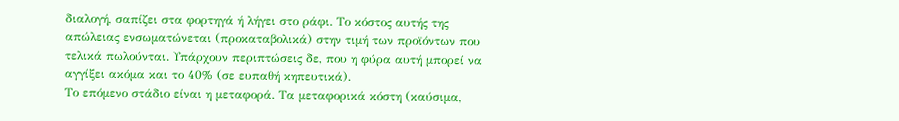διαλογή, σαπίζει στα φορτηγά ή λήγει στο ράφι. Το κόστος αυτής της απώλειας ενσωματώνεται (προκαταβολικά) στην τιμή των προϊόντων που τελικά πωλούνται. Υπάρχουν περιπτώσεις δε, που η φύρα αυτή μπορεί να αγγίξει ακόμα και το 40% (σε ευπαθή κηπευτικά).
Το επόμενο στάδιο είναι η μεταφορά. Τα μεταφορικά κόστη (καύσιμα,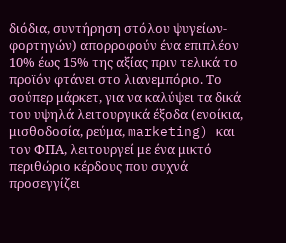διόδια, συντήρηση στόλου ψυγείων-φορτηγών) απορροφούν ένα επιπλέον 10% έως 15% της αξίας πριν τελικά το προϊόν φτάνει στο λιανεμπόριο. Το σούπερ μάρκετ, για να καλύψει τα δικά του υψηλά λειτουργικά έξοδα (ενοίκια, μισθοδοσία, ρεύμα, marketing) και τον ΦΠΑ, λειτουργεί με ένα μικτό περιθώριο κέρδους που συχνά προσεγγίζει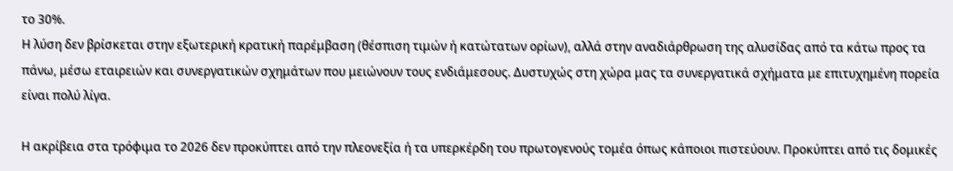το 30%.
Η λύση δεν βρίσκεται στην εξωτερική κρατική παρέμβαση (θέσπιση τιμών ή κατώτατων ορίων), αλλά στην αναδιάρθρωση της αλυσίδας από τα κάτω προς τα πάνω, μέσω εταιρειών και συνεργατικών σχημάτων που μειώνουν τους ενδιάμεσους. Δυστυχώς στη χώρα μας τα συνεργατικά σχήματα με επιτυχημένη πορεία είναι πολύ λίγα.

Η ακρίβεια στα τρόφιμα το 2026 δεν προκύπτει από την πλεονεξία ή τα υπερκέρδη του πρωτογενούς τομέα όπως κάποιοι πιστεύουν. Προκύπτει από τις δομικές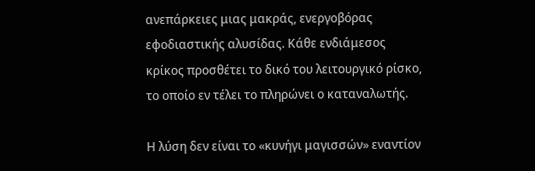ανεπάρκειες μιας μακράς, ενεργοβόρας εφοδιαστικής αλυσίδας. Κάθε ενδιάμεσος κρίκος προσθέτει το δικό του λειτουργικό ρίσκο, το οποίο εν τέλει το πληρώνει ο καταναλωτής.

Η λύση δεν είναι το «κυνήγι μαγισσών» εναντίον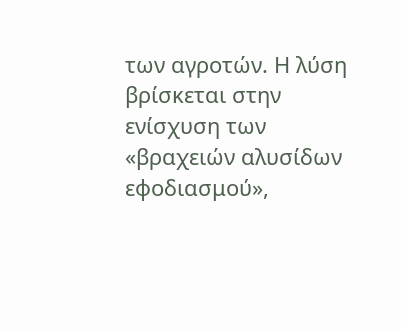των αγροτών. Η λύση βρίσκεται στην ενίσχυση των «βραχειών αλυσίδων εφοδιασμού»,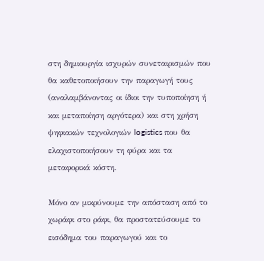στη δημιουργία ισχυρών συνεταιρισμών που θα καθετοποιήσουν την παραγωγή τους (αναλαμβάνοντας οι ίδιοι την τυποποίηση ή και μεταποίηση αργότερα) και στη χρήση ψηφιακών τεχνολογιών logistics που θα ελαχιστοποιήσουν τη φύρα και τα μεταφορικά κόστη.

Μόνο αν μικρύνουμε την απόσταση από το χωράφι στο ράφι, θα προστατεύσουμε το εισόδημα του παραγωγού και το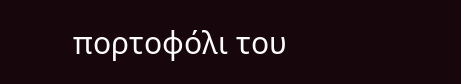πορτοφόλι του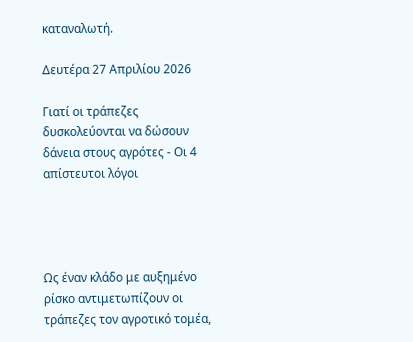καταναλωτή.

Δευτέρα 27 Απριλίου 2026

Γιατί οι τράπεζες δυσκολεύονται να δώσουν δάνεια στους αγρότες - Οι 4 απίστευτοι λόγοι




Ως έναν κλάδο με αυξημένο ρίσκο αντιμετωπίζουν οι τράπεζες τον αγροτικό τομέα,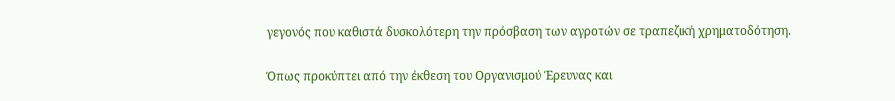γεγονός που καθιστά δυσκολότερη την πρόσβαση των αγροτών σε τραπεζική χρηματοδότηση.

Όπως προκύπτει από την έκθεση του Οργανισμού Έρευνας και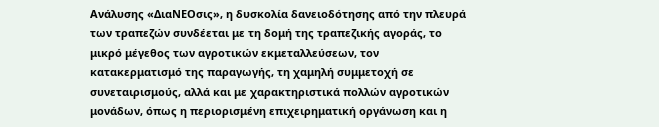Ανάλυσης «ΔιαΝΕΟσις», η δυσκολία δανειοδότησης από την πλευρά των τραπεζών συνδέεται με τη δομή της τραπεζικής αγοράς, το μικρό μέγεθος των αγροτικών εκμεταλλεύσεων, τον κατακερματισμό της παραγωγής, τη χαμηλή συμμετοχή σε συνεταιρισμούς, αλλά και με χαρακτηριστικά πολλών αγροτικών μονάδων, όπως η περιορισμένη επιχειρηματική οργάνωση και η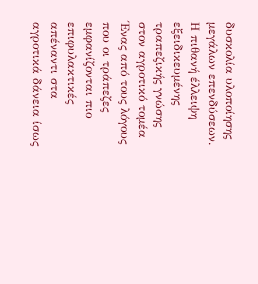δυσκολία υλοποίησης μεγάλων επενδύσεων.
Η πιθανή έλλειψη εξειδικευμένης τραπεζικής γνώσης στον αγροτικό τομέα
Ένας από τους λόγους που οι τράπεζες εμφανίζονται πιο επιφυλακτικές απέναντι στα αγροτικά δάνεια ίσως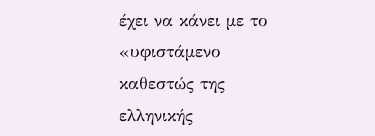έχει να κάνει με το «υφιστάμενο καθεστώς της ελληνικής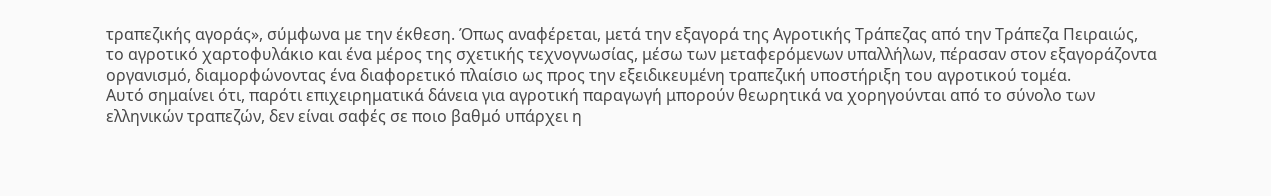τραπεζικής αγοράς», σύμφωνα με την έκθεση. Όπως αναφέρεται, μετά την εξαγορά της Αγροτικής Τράπεζας από την Τράπεζα Πειραιώς, το αγροτικό χαρτοφυλάκιο και ένα μέρος της σχετικής τεχνογνωσίας, μέσω των μεταφερόμενων υπαλλήλων, πέρασαν στον εξαγοράζοντα οργανισμό, διαμορφώνοντας ένα διαφορετικό πλαίσιο ως προς την εξειδικευμένη τραπεζική υποστήριξη του αγροτικού τομέα.
Αυτό σημαίνει ότι, παρότι επιχειρηματικά δάνεια για αγροτική παραγωγή μπορούν θεωρητικά να χορηγούνται από το σύνολο των ελληνικών τραπεζών, δεν είναι σαφές σε ποιο βαθμό υπάρχει η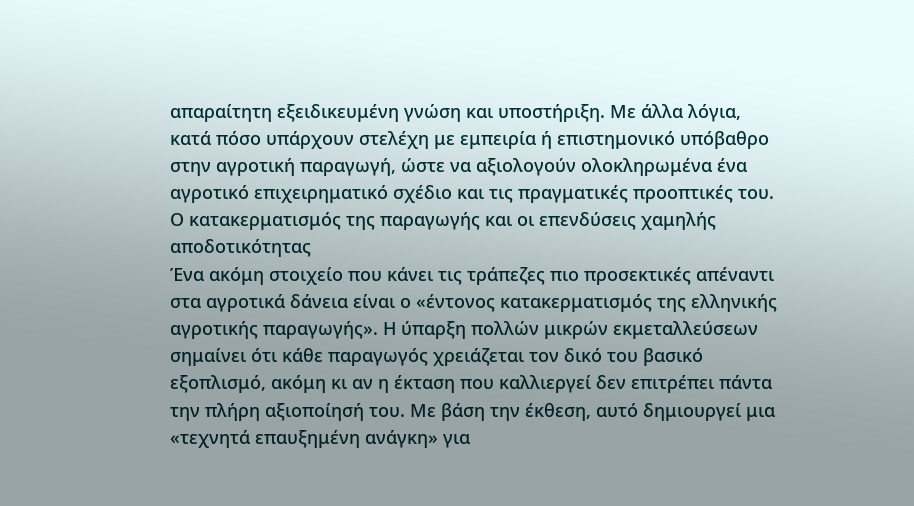απαραίτητη εξειδικευμένη γνώση και υποστήριξη. Με άλλα λόγια, κατά πόσο υπάρχουν στελέχη με εμπειρία ή επιστημονικό υπόβαθρο στην αγροτική παραγωγή, ώστε να αξιολογούν ολοκληρωμένα ένα αγροτικό επιχειρηματικό σχέδιο και τις πραγματικές προοπτικές του.
Ο κατακερματισμός της παραγωγής και οι επενδύσεις χαμηλής αποδοτικότητας
Ένα ακόμη στοιχείο που κάνει τις τράπεζες πιο προσεκτικές απέναντι στα αγροτικά δάνεια είναι ο «έντονος κατακερματισμός της ελληνικής αγροτικής παραγωγής». Η ύπαρξη πολλών μικρών εκμεταλλεύσεων σημαίνει ότι κάθε παραγωγός χρειάζεται τον δικό του βασικό εξοπλισμό, ακόμη κι αν η έκταση που καλλιεργεί δεν επιτρέπει πάντα την πλήρη αξιοποίησή του. Με βάση την έκθεση, αυτό δημιουργεί μια «τεχνητά επαυξημένη ανάγκη» για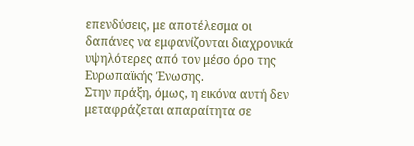επενδύσεις, με αποτέλεσμα οι δαπάνες να εμφανίζονται διαχρονικά υψηλότερες από τον μέσο όρο της Ευρωπαϊκής Ένωσης.
Στην πράξη, όμως, η εικόνα αυτή δεν μεταφράζεται απαραίτητα σε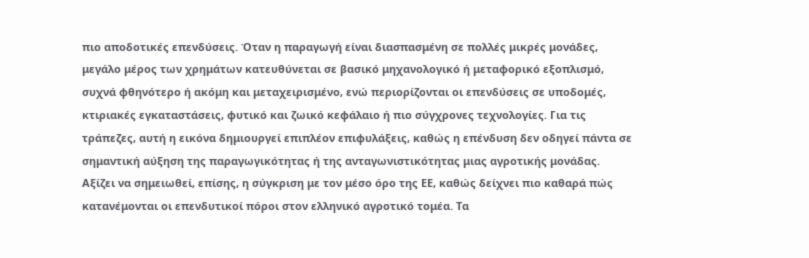πιο αποδοτικές επενδύσεις. Όταν η παραγωγή είναι διασπασμένη σε πολλές μικρές μονάδες, μεγάλο μέρος των χρημάτων κατευθύνεται σε βασικό μηχανολογικό ή μεταφορικό εξοπλισμό, συχνά φθηνότερο ή ακόμη και μεταχειρισμένο, ενώ περιορίζονται οι επενδύσεις σε υποδομές, κτιριακές εγκαταστάσεις, φυτικό και ζωικό κεφάλαιο ή πιο σύγχρονες τεχνολογίες. Για τις τράπεζες, αυτή η εικόνα δημιουργεί επιπλέον επιφυλάξεις, καθώς η επένδυση δεν οδηγεί πάντα σε σημαντική αύξηση της παραγωγικότητας ή της ανταγωνιστικότητας μιας αγροτικής μονάδας.
Αξίζει να σημειωθεί, επίσης, η σύγκριση με τον μέσο όρο της ΕΕ, καθώς δείχνει πιο καθαρά πώς κατανέμονται οι επενδυτικοί πόροι στον ελληνικό αγροτικό τομέα. Τα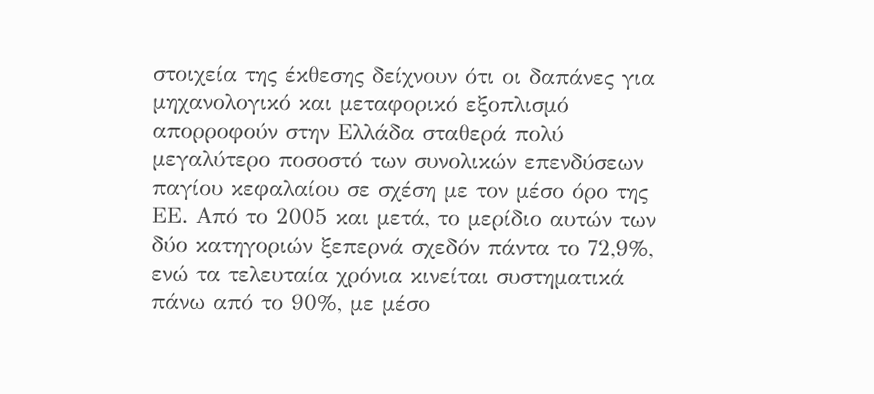στοιχεία της έκθεσης δείχνουν ότι οι δαπάνες για μηχανολογικό και μεταφορικό εξοπλισμό απορροφούν στην Ελλάδα σταθερά πολύ μεγαλύτερο ποσοστό των συνολικών επενδύσεων παγίου κεφαλαίου σε σχέση με τον μέσο όρο της ΕΕ. Από το 2005 και μετά, το μερίδιο αυτών των δύο κατηγοριών ξεπερνά σχεδόν πάντα το 72,9%, ενώ τα τελευταία χρόνια κινείται συστηματικά πάνω από το 90%, με μέσο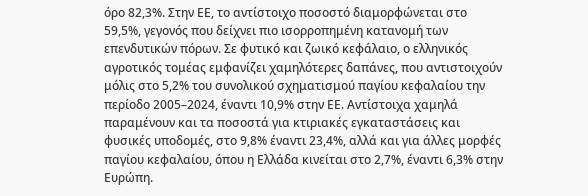όρο 82,3%. Στην ΕΕ, το αντίστοιχο ποσοστό διαμορφώνεται στο 59,5%, γεγονός που δείχνει πιο ισορροπημένη κατανομή των επενδυτικών πόρων. Σε φυτικό και ζωικό κεφάλαιο, ο ελληνικός αγροτικός τομέας εμφανίζει χαμηλότερες δαπάνες, που αντιστοιχούν μόλις στο 5,2% του συνολικού σχηματισμού παγίου κεφαλαίου την περίοδο 2005–2024, έναντι 10,9% στην ΕΕ. Αντίστοιχα χαμηλά παραμένουν και τα ποσοστά για κτιριακές εγκαταστάσεις και φυσικές υποδομές, στο 9,8% έναντι 23,4%, αλλά και για άλλες μορφές παγίου κεφαλαίου, όπου η Ελλάδα κινείται στο 2,7%, έναντι 6,3% στην Ευρώπη.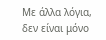Με άλλα λόγια, δεν είναι μόνο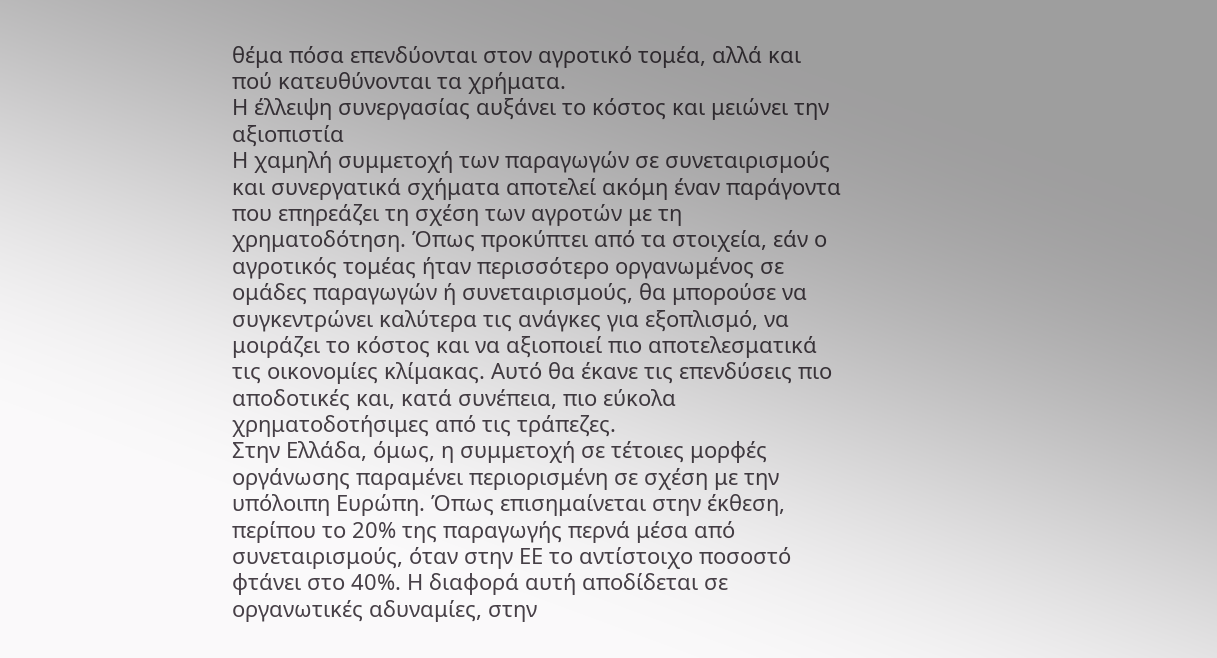θέμα πόσα επενδύονται στον αγροτικό τομέα, αλλά και πού κατευθύνονται τα χρήματα.
Η έλλειψη συνεργασίας αυξάνει το κόστος και μειώνει την αξιοπιστία
Η χαμηλή συμμετοχή των παραγωγών σε συνεταιρισμούς και συνεργατικά σχήματα αποτελεί ακόμη έναν παράγοντα που επηρεάζει τη σχέση των αγροτών με τη χρηματοδότηση. Όπως προκύπτει από τα στοιχεία, εάν ο αγροτικός τομέας ήταν περισσότερο οργανωμένος σε ομάδες παραγωγών ή συνεταιρισμούς, θα μπορούσε να συγκεντρώνει καλύτερα τις ανάγκες για εξοπλισμό, να μοιράζει το κόστος και να αξιοποιεί πιο αποτελεσματικά τις οικονομίες κλίμακας. Αυτό θα έκανε τις επενδύσεις πιο αποδοτικές και, κατά συνέπεια, πιο εύκολα χρηματοδοτήσιμες από τις τράπεζες.
Στην Ελλάδα, όμως, η συμμετοχή σε τέτοιες μορφές οργάνωσης παραμένει περιορισμένη σε σχέση με την υπόλοιπη Ευρώπη. Όπως επισημαίνεται στην έκθεση, περίπου το 20% της παραγωγής περνά μέσα από συνεταιρισμούς, όταν στην ΕΕ το αντίστοιχο ποσοστό φτάνει στο 40%. Η διαφορά αυτή αποδίδεται σε οργανωτικές αδυναμίες, στην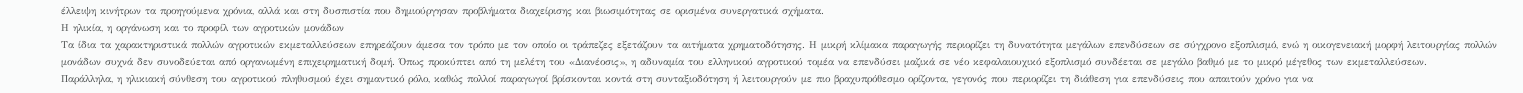έλλειψη κινήτρων τα προηγούμενα χρόνια, αλλά και στη δυσπιστία που δημιούργησαν προβλήματα διαχείρισης και βιωσιμότητας σε ορισμένα συνεργατικά σχήματα.
Η ηλικία, η οργάνωση και το προφίλ των αγροτικών μονάδων
Τα ίδια τα χαρακτηριστικά πολλών αγροτικών εκμεταλλεύσεων επηρεάζουν άμεσα τον τρόπο με τον οποίο οι τράπεζες εξετάζουν τα αιτήματα χρηματοδότησης. Η μικρή κλίμακα παραγωγής περιορίζει τη δυνατότητα μεγάλων επενδύσεων σε σύγχρονο εξοπλισμό, ενώ η οικογενειακή μορφή λειτουργίας πολλών μονάδων συχνά δεν συνοδεύεται από οργανωμένη επιχειρηματική δομή. Όπως προκύπτει από τη μελέτη του «Διανέοσις», η αδυναμία του ελληνικού αγροτικού τομέα να επενδύσει μαζικά σε νέο κεφαλαιουχικό εξοπλισμό συνδέεται σε μεγάλο βαθμό με το μικρό μέγεθος των εκμεταλλεύσεων.
Παράλληλα, η ηλικιακή σύνθεση του αγροτικού πληθυσμού έχει σημαντικό ρόλο, καθώς πολλοί παραγωγοί βρίσκονται κοντά στη συνταξιοδότηση ή λειτουργούν με πιο βραχυπρόθεσμο ορίζοντα, γεγονός που περιορίζει τη διάθεση για επενδύσεις που απαιτούν χρόνο για να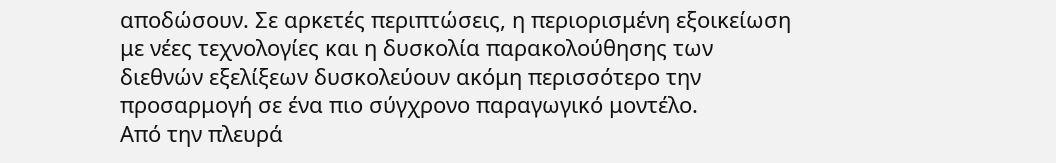αποδώσουν. Σε αρκετές περιπτώσεις, η περιορισμένη εξοικείωση με νέες τεχνολογίες και η δυσκολία παρακολούθησης των διεθνών εξελίξεων δυσκολεύουν ακόμη περισσότερο την προσαρμογή σε ένα πιο σύγχρονο παραγωγικό μοντέλο.
Από την πλευρά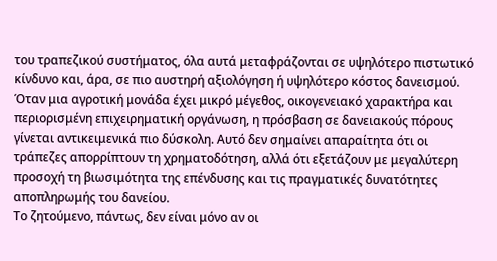του τραπεζικού συστήματος, όλα αυτά μεταφράζονται σε υψηλότερο πιστωτικό κίνδυνο και, άρα, σε πιο αυστηρή αξιολόγηση ή υψηλότερο κόστος δανεισμού. Όταν μια αγροτική μονάδα έχει μικρό μέγεθος, οικογενειακό χαρακτήρα και περιορισμένη επιχειρηματική οργάνωση, η πρόσβαση σε δανειακούς πόρους γίνεται αντικειμενικά πιο δύσκολη. Αυτό δεν σημαίνει απαραίτητα ότι οι τράπεζες απορρίπτουν τη χρηματοδότηση, αλλά ότι εξετάζουν με μεγαλύτερη προσοχή τη βιωσιμότητα της επένδυσης και τις πραγματικές δυνατότητες αποπληρωμής του δανείου.
Το ζητούμενο, πάντως, δεν είναι μόνο αν οι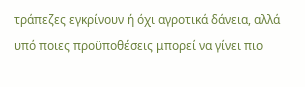τράπεζες εγκρίνουν ή όχι αγροτικά δάνεια, αλλά υπό ποιες προϋποθέσεις μπορεί να γίνει πιο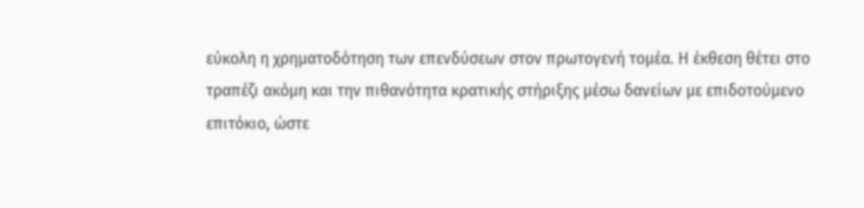εύκολη η χρηματοδότηση των επενδύσεων στον πρωτογενή τομέα. Η έκθεση θέτει στο τραπέζι ακόμη και την πιθανότητα κρατικής στήριξης μέσω δανείων με επιδοτούμενο επιτόκιο, ώστε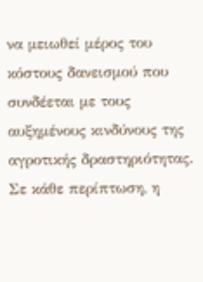να μειωθεί μέρος του κόστους δανεισμού που συνδέεται με τους αυξημένους κινδύνους της αγροτικής δραστηριότητας. Σε κάθε περίπτωση, η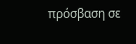πρόσβαση σε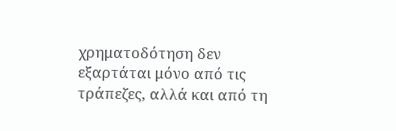χρηματοδότηση δεν εξαρτάται μόνο από τις τράπεζες, αλλά και από τη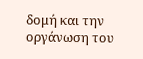δομή και την οργάνωση του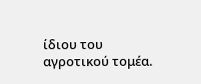ίδιου του αγροτικού τομέα.